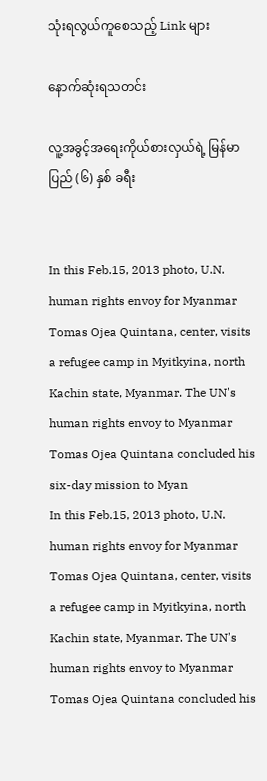သုံးရလွယ်ကူစေသည့် Link များ

နောက်ဆုံးရသတင်း

လူ့အခွင့်အရေးကိုယ်စားလှယ်ရဲ့ မြန်မာပြည် (၆) နှစ် ခရီး


In this Feb.15, 2013 photo, U.N. human rights envoy for Myanmar Tomas Ojea Quintana, center, visits a refugee camp in Myitkyina, north Kachin state, Myanmar. The UN's human rights envoy to Myanmar Tomas Ojea Quintana concluded his six-day mission to Myan
In this Feb.15, 2013 photo, U.N. human rights envoy for Myanmar Tomas Ojea Quintana, center, visits a refugee camp in Myitkyina, north Kachin state, Myanmar. The UN's human rights envoy to Myanmar Tomas Ojea Quintana concluded his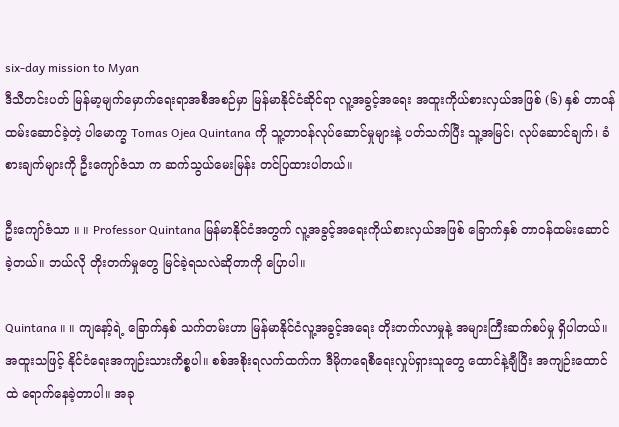six-day mission to Myan
ဒီသီတင်းပတ် မြန်မာ့မျက်မှောက်ရေးရာအစီအစဉ်မှာ မြန်မာနိုင်ငံဆိုင်ရာ လူ့အခွင့်အရေး အထူးကိုယ်စားလှယ်အဖြစ် (၆) နှစ် တာဝန်ထမ်းဆောင်ခဲ့တဲ့ ပါမောက္ခ Tomas Ojea Quintana ကို သူ့တာဝန်လုပ်ဆောင်မှုများနဲ့ ပတ်သက်ပြီး သူ့အမြင်၊ လုပ်ဆောင်ချက်၊ ခံစားချက်များကို ဦးကျော်ဇံသာ က ဆက်သွယ်မေးမြန်း တင်ပြထားပါတယ်။

ဦးကျော်ဇံသာ ။ ။ Professor Quintana မြန်မာနိုင်ငံအတွက် လူ့အခွင့်အရေးကိုယ်စားလှယ်အဖြစ် ခြောက်နှစ် တာဝန်ထမ်းဆောင်ခဲ့တယ်။ ဘယ်လို တိုးတက်မှုတွေ မြင်ခဲ့ရသလဲဆိုတာကို ပြောပါ။

Quintana ။ ။ ကျနော့်ရဲ့ ခြောက်နှစ် သက်တမ်းဟာ မြန်မာနိုင်ငံလူ့အခွင့်အရေး တိုးတက်လာမှုနဲ့ အများကြီးဆက်စပ်မှု ရှိပါတယ်။ အထူးသဖြင့် နိုင်ငံရေးအကျဉ်းသားကိစ္စပါ။ စစ်အစိုးရလက်ထက်က ဒီမိုကရေစီရေးလှုပ်ရှားသူတွေ ထောင်နဲ့ချီပြီး အကျဉ်းထောင်ထဲ ရောက်နေခဲ့တာပါ။ အခု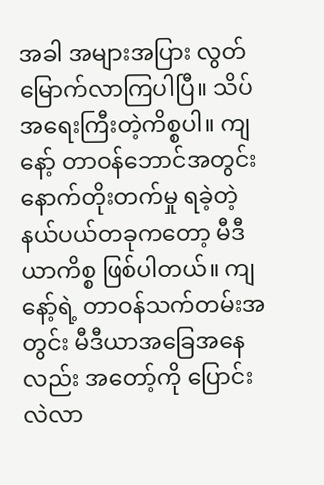အခါ အများအပြား လွတ်မြောက်လာကြပါပြီ။ သိပ်အရေးကြီးတဲ့ကိစ္စပါ။ ကျနော့် တာဝန်ဘောင်အတွင်း နောက်တိုးတက်မှု ရခဲ့တဲ့ နယ်ပယ်တခုကတော့ မီဒီယာကိစ္စ ဖြစ်ပါတယ်။ ကျနော့်ရဲ့ တာဝန်သက်တမ်းအတွင်း မီဒီယာအခြေအနေလည်း အတော့်ကို ပြောင်းလဲလာ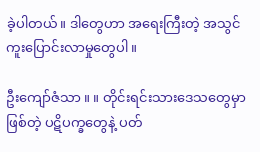ခဲ့ပါတယ်။ ဒါတွေဟာ အရေးကြီးတဲ့ အသွင်ကူးပြောင်းလာမှုတွေပါ။

ဦးကျော်ဇံသာ ။ ။ တိုင်းရင်းသားဒေသတွေမှာဖြစ်တဲ့ ပဋိပက္ခတွေနဲ့ ပတ်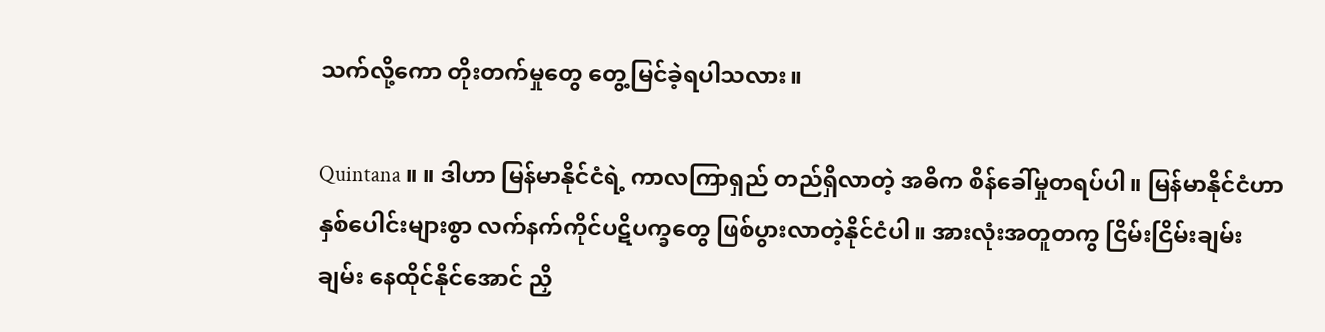သက်လို့ကော တိုးတက်မှုတွေ တွေ့မြင်ခဲ့ရပါသလား။

Quintana ။ ။ ဒါဟာ မြန်မာနိုင်ငံရဲ့ ကာလကြာရှည် တည်ရှိလာတဲ့ အဓိက စိန်ခေါ်မှုတရပ်ပါ။ မြန်မာနိုင်ငံဟာ နှစ်ပေါင်းများစွာ လက်နက်ကိုင်ပဋိပက္ခတွေ ဖြစ်ပွားလာတဲ့နိုင်ငံပါ။ အားလုံးအတူတကွ ငြိမ်းငြိမ်းချမ်းချမ်း နေထိုင်နိုင်အောင် ညှိ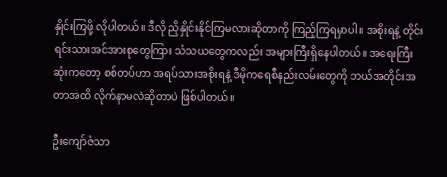နှိုင်းကြဖို့ လိုပါတယ်။ ဒီလို ညှိနှိုင်းနိုင်ကြမလားဆိုတာကို ကြည့်ကြရမှာပါ။ အစိုးရနဲ့ တိုင်းရင်းသားအင်အားစုတွေကြား သံသယတွေကလည်း အများကြီးရှိနေပါတယ်။ အရေးကြီးဆုံးကတော့ စစ်တပ်ဟာ အရပ်သားအစိုးရနဲ့ ဒီမိုကရေစီနည်းလမ်းတွေကို ဘယ်အတိုင်းအတာအထိ လိုက်နာမလဲဆိုတာပဲ ဖြစ်ပါတယ်။

ဦးကျော်ဇံသာ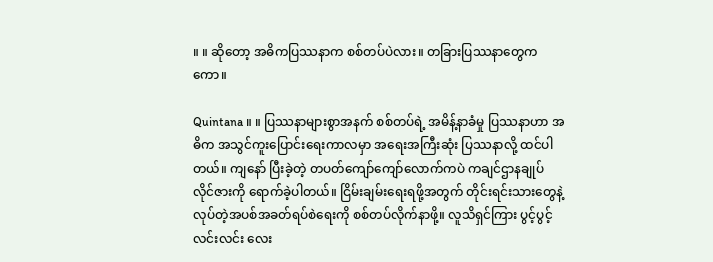။ ။ ဆိုတော့ အဓိကပြဿနာက စစ်တပ်ပဲလား။ တခြားပြဿနာတွေကကော။

Quintana ။ ။ ပြဿနာများစွာအနက် စစ်တပ်ရဲ့ အမိန့်နာခံမှု ပြဿနာဟာ အဓိက အသွင်ကူးပြောင်းရေးကာလမှာ အရေးအကြီးဆုံး ပြဿနာလို့ ထင်ပါတယ်။ ကျနော် ပြီးခဲ့တဲ့ တပတ်ကျော်ကျော်လောက်ကပဲ ကချင်ဌာနချုပ် လိုင်ဇားကို ရောက်ခဲ့ပါတယ်။ ငြိမ်းချမ်းရေးရဖို့အတွက် တိုင်းရင်းသားတွေနဲ့ လုပ်တဲ့အပစ်အခတ်ရပ်စဲရေးကို စစ်တပ်လိုက်နာဖို့။ လူသိရှင်ကြား ပွင့်ပွင့်လင်းလင်း လေး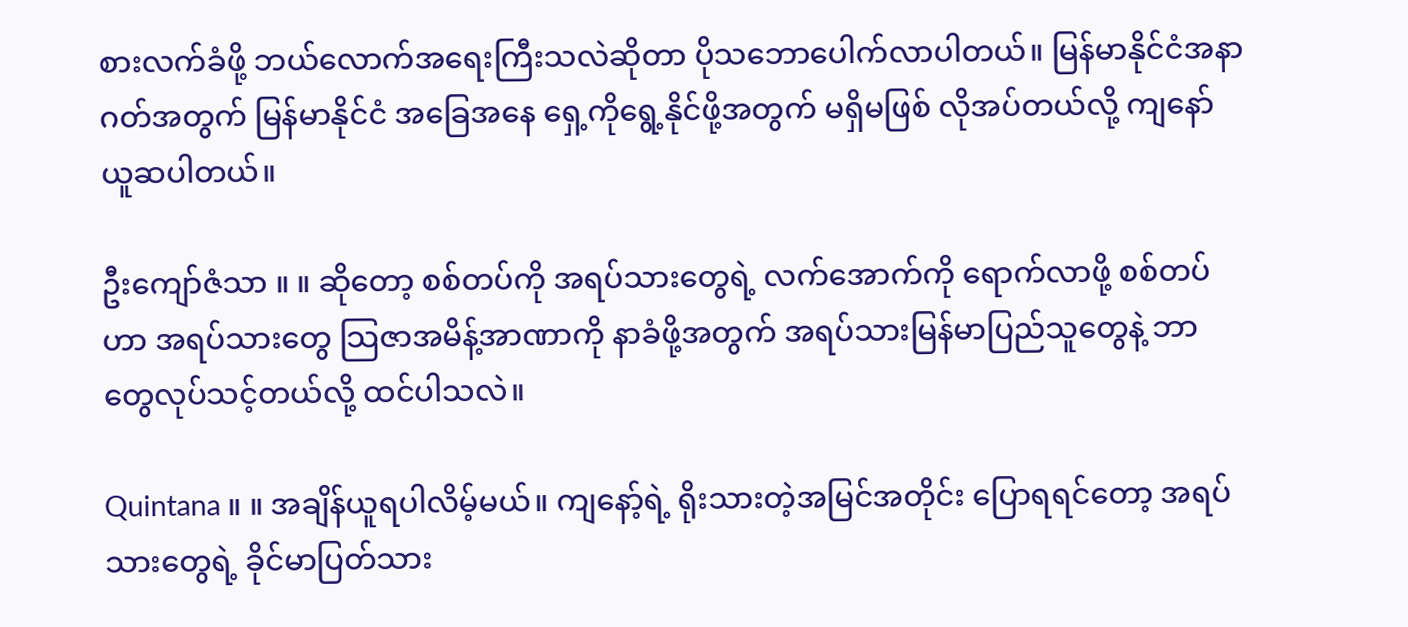စားလက်ခံဖို့ ဘယ်လောက်အရေးကြီးသလဲဆိုတာ ပိုသဘောပေါက်လာပါတယ်။ မြန်မာနိုင်ငံအနာဂတ်အတွက် မြန်မာနိုင်ငံ အခြေအနေ ရှေ့ကိုရွေ့နိုင်ဖို့အတွက် မရှိမဖြစ် လိုအပ်တယ်လို့ ကျနော် ယူဆပါတယ်။

ဦးကျော်ဇံသာ ။ ။ ဆိုတော့ စစ်တပ်ကို အရပ်သားတွေရဲ့ လက်အောက်ကို ရောက်လာဖို့ စစ်တပ်ဟာ အရပ်သားတွေ သြဇာအမိန့်အာဏာကို နာခံဖို့အတွက် အရပ်သားမြန်မာပြည်သူတွေနဲ့ ဘာတွေလုပ်သင့်တယ်လို့ ထင်ပါသလဲ။

Quintana ။ ။ အချိန်ယူရပါလိမ့်မယ်။ ကျနော့်ရဲ့ ရိုးသားတဲ့အမြင်အတိုင်း ပြောရရင်တော့ အရပ်သားတွေရဲ့ ခိုင်မာပြတ်သား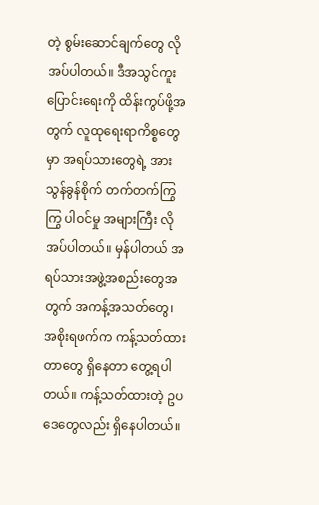တဲ့ စွမ်းဆောင်ချက်တွေ လိုအပ်ပါတယ်။ ဒီအသွင်ကူးပြောင်းရေးကို ထိန်းကွပ်ဖို့အတွက် လူထုရေးရာကိစ္စတွေမှာ အရပ်သားတွေရဲ့ အားသွန်ခွန်စိုက် တက်တက်ကြွကြွ ပါဝင်မှု အများကြီး လိုအပ်ပါတယ်။ မှန်ပါတယ် အရပ်သားအဖွဲ့အစည်းတွေအတွက် အကန့်အသတ်တွေ၊ အစိုးရဖက်က ကန့်သတ်ထားတာတွေ ရှိနေတာ တွေ့ရပါတယ်။ ကန့်သတ်ထားတဲ့ ဥပဒေတွေလည်း ရှိနေပါတယ်။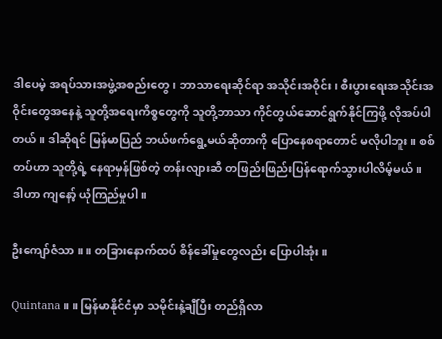ဒါပေမဲ့ အရပ်သားအဖွဲ့အစည်းတွေ၊ ဘာသာရေးဆိုင်ရာ အသိုင်းအဝိုင်း၊ စီးပွားရေးအသိုင်းအဝိုင်းတွေအနေနဲ့ သူတို့အရေးကိစ္စတွေကို သူတို့ဘာသာ ကိုင်တွယ်ဆောင်ရွက်နိုင်ကြဖို့ လိုအပ်ပါတယ်။ ဒါဆိုရင် မြန်မာပြည် ဘယ်ဖက်ရွေ့မယ်ဆိုတာကို ပြောနေစရာတောင် မလိုပါဘူး။ စစ်တပ်ဟာ သူတို့ရဲ့ နေရာမှန်ဖြစ်တဲ့ တန်းလျားဆီ တဖြည်းဖြည်းပြန်ရောက်သွားပါလိမ့်မယ်။ ဒါဟာ ကျနော့် ယုံကြည်မှုပါ။

ဦးကျော်ဇံသာ ။ ။ တခြားနောက်ထပ် စိန်ခေါ်မှုတွေလည်း ပြောပါအုံး။

Quintana ။ ။ မြန်မာနိုင်ငံမှာ သမိုင်းနဲ့ချီပြီး တည်ရှိလာ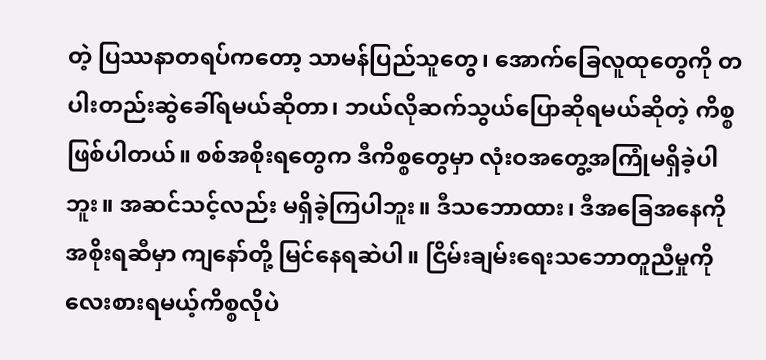တဲ့ ပြဿနာတရပ်ကတော့ သာမန်ပြည်သူတွေ၊ အောက်ခြေလူထုတွေကို တပါးတည်းဆွဲခေါ်ရမယ်ဆိုတာ၊ ဘယ်လိုဆက်သွယ်ပြောဆိုရမယ်ဆိုတဲ့ ကိစ္စဖြစ်ပါတယ်။ စစ်အစိုးရတွေက ဒီကိစ္စတွေမှာ လုံးဝအတွေ့အကြုံမရှိခဲ့ပါဘူး။ အဆင်သင့်လည်း မရှိခဲ့ကြပါဘူး။ ဒီသဘောထား၊ ဒီအခြေအနေကို အစိုးရဆီမှာ ကျနော်တို့ မြင်နေရဆဲပါ။ ငြိမ်းချမ်းရေးသဘောတူညီမှုကို လေးစားရမယ့်ကိစ္စလိုပဲ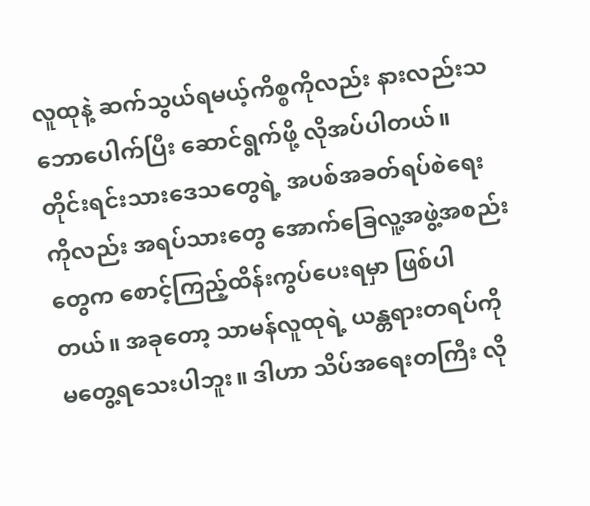လူထုနဲ့ ဆက်သွယ်ရမယ့်ကိစ္စကိုလည်း နားလည်းသဘောပေါက်ပြီး ဆောင်ရွက်ဖို့ လိုအပ်ပါတယ်။ တိုင်းရင်းသားဒေသတွေရဲ့ အပစ်အခတ်ရပ်စဲရေးကိုလည်း အရပ်သားတွေ အောက်ခြေလူ့အဖွဲ့အစည်းတွေက စောင့်ကြည့်ထိန်းကွပ်ပေးရမှာ ဖြစ်ပါတယ်။ အခုတော့ သာမန်လူထုရဲ့ ယန္တရားတရပ်ကို မတွေ့ရသေးပါဘူး။ ဒါဟာ သိပ်အရေးတကြီး လို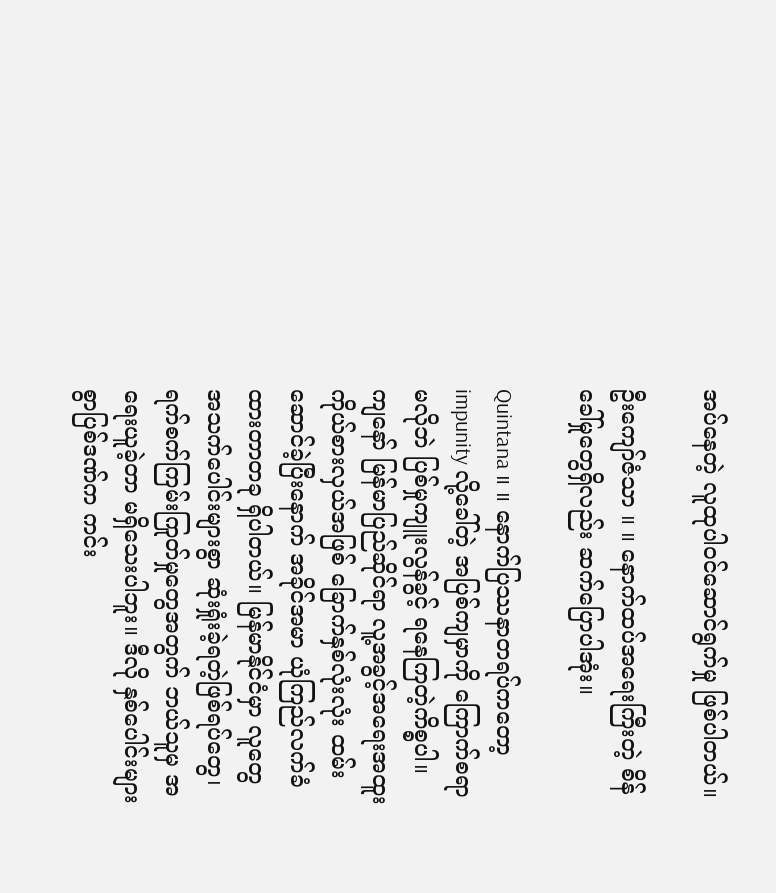အပ်နေတဲ့ လူထုပါဝင်ဆောင်ရွက်မှု ဖြစ်ပါတယ်။

ဦးကျော်ဇံသာ ။ ။ နောက်ထပ်အရေးကြီးတဲ့ စိန်ခေါ်မှုတွေရှိလည်း ဆက်ပြောပါအုံး။

Quintana ။ ။ နောက်ပြဿနာတရပ်ကတော့ impunity လို့ခေါ်တဲ့ အပြစ်ကျမှာကို ကြောက်စရာမလိုဘဲ ပြစ်မှုကျူးလွန်ခွင့် ရနေကြတဲ့ကိစ္စပါ။ ကျနော် မြန်မာပြည်ဆိုင်ရာ လူ့အခွင့်အရေးအထူးကိုယ်စားလှယ်အဖြစ် ခြောက်နှစ်လုံးလုံး ထမ်းဆောင်ခဲ့ပြီးနောက် အခိုင်အမာ ယုံကြည်လက်ခံထားတာတခု ရှိပါတယ်။ မြန်မာနိုင်ငံမှာ လူတွေအသက်ပေါင်းများစွာ ဆုံးရှုံးခဲ့ရတဲ့ဖြစ်ရပ်တွေ၊ ရက်စက်ကြမ်းကြုတ်မှုတွေအတွက် ဘယ်သူမှ အရေးယူခဲ့တာ မရှိသေးပါဘူး။ ဒီလို နှစ်ပေါင်းများစွာပြစ်ဒဏ်က ကင်း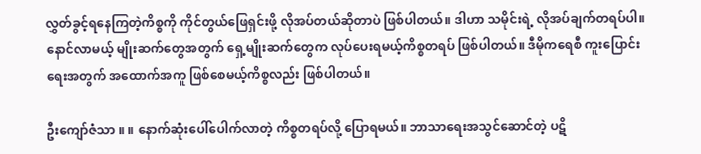လွှတ်ခွင့်ရနေကြတဲ့ကိစ္စကို ကိုင်တွယ်ဖြေရှင်းဖို့ လိုအပ်တယ်ဆိုတာပဲ ဖြစ်ပါတယ်။ ဒါဟာ သမိုင်းရဲ့ လိုအပ်ချက်တရပ်ပါ။ နောင်လာမယ့် မျိုးဆက်တွေအတွက် ရှေ့မျိုးဆက်တွေက လုပ်ပေးရမယ့်ကိစ္စတရပ် ဖြစ်ပါတယ်။ ဒီမိုကရေစီ ကူးပြောင်းရေးအတွက် အထောက်အကူ ဖြစ်စေမယ့်ကိစ္စလည်း ဖြစ်ပါတယ်။

ဦးကျော်ဇံသာ ။ ။ နောက်ဆုံးပေါ်ပေါက်လာတဲ့ ကိစ္စတရပ်လို့ ပြောရမယ်။ ဘာသာရေးအသွင်ဆောင်တဲ့ ပဋိ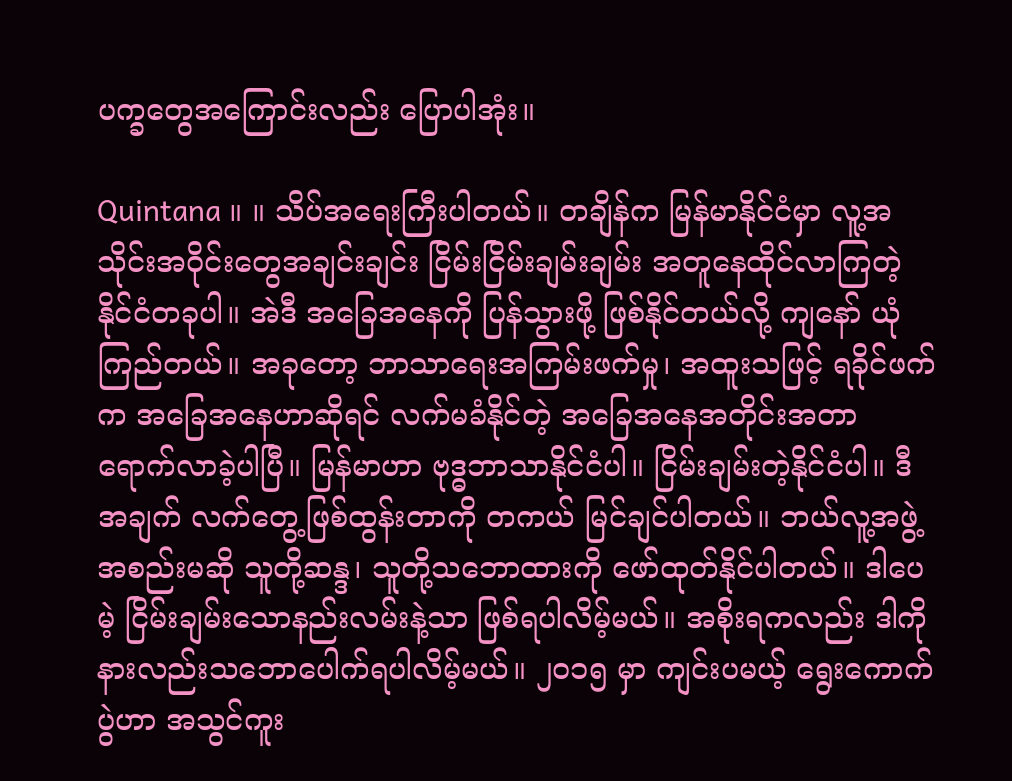ပက္ခတွေအကြောင်းလည်း ပြောပါအုံး။

Quintana ။ ။ သိပ်အရေးကြီးပါတယ်။ တချိန်က မြန်မာနိုင်ငံမှာ လူ့အသိုင်းအဝိုင်းတွေအချင်းချင်း ငြိမ်းငြိမ်းချမ်းချမ်း အတူနေထိုင်လာကြတဲ့ နိုင်ငံတခုပါ။ အဲဒီ အခြေအနေကို ပြန်သွားဖို့ ဖြစ်နိုင်တယ်လို့ ကျနော် ယုံကြည်တယ်။ အခုတော့ ဘာသာရေးအကြမ်းဖက်မှု၊ အထူးသဖြင့် ရခိုင်ဖက်က အခြေအနေဟာဆိုရင် လက်မခံနိုင်တဲ့ အခြေအနေအတိုင်းအတာ ရောက်လာခဲ့ပါပြီ။ မြန်မာဟာ ဗုဒ္ဓဘာသာနိုင်ငံပါ။ ငြိမ်းချမ်းတဲ့နိုင်ငံပါ။ ဒီအချက် လက်တွေ့ဖြစ်ထွန်းတာကို တကယ် မြင်ချင်ပါတယ်။ ဘယ်လူ့အဖွဲ့အစည်းမဆို သူတို့ဆန္ဒ၊ သူတို့သဘောထားကို ဖော်ထုတ်နိုင်ပါတယ်။ ဒါပေမဲ့ ငြိမ်းချမ်းသောနည်းလမ်းနဲ့သာ ဖြစ်ရပါလိမ့်မယ်။ အစိုးရကလည်း ဒါကို နားလည်းသဘောပေါက်ရပါလိမ့်မယ်။ ၂၀၁၅ မှာ ကျင်းပမယ့် ရွေးကောက်ပွဲဟာ အသွင်ကူး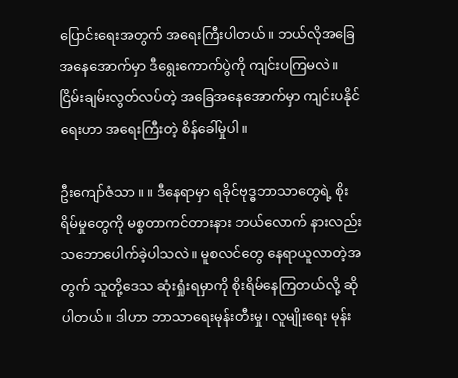ပြောင်းရေးအတွက် အရေးကြီးပါတယ်။ ဘယ်လိုအခြေအနေအောက်မှာ ဒီရွေးကောက်ပွဲကို ကျင်းပကြမလဲ။ ငြိမ်းချမ်းလွတ်လပ်တဲ့ အခြေအနေအောက်မှာ ကျင်းပနိုင်ရေးဟာ အရေးကြီးတဲ့ စိန်ခေါ်မှုပါ။

ဦးကျော်ဇံသာ ။ ။ ဒီနေရာမှာ ရခိုင်ဗုဒ္ဓဘာသာတွေရဲ့ စိုးရိမ်မှုတွေကို မစ္စတာကင်တားနား ဘယ်လောက် နားလည်းသဘောပေါက်ခဲ့ပါသလဲ။ မူစလင်တွေ နေရာယူလာတဲ့အတွက် သူတို့ဒေသ ဆုံးရှုံးရမှာကို စိုးရိမ်နေကြတယ်လို့ ဆိုပါတယ်။ ဒါဟာ ဘာသာရေးမုန်းတီးမှု၊ လူမျိုးရေး မုန်း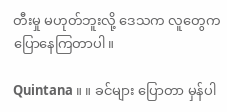တီးမှု မဟုတ်ဘူးလို့ ဒေသက လူတွေက ပြောနေကြတာပါ။

Quintana ။ ။ ခင်များ ပြောတာ မှန်ပါ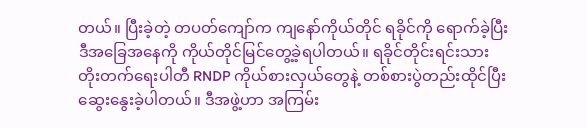တယ်။ ပြီးခဲ့တဲ့ တပတ်ကျော်က ကျနော်ကိုယ်တိုင် ရခိုင်ကို ရောက်ခဲ့ပြီး ဒီအခြေအနေကို ကိုယ်တိုင်မြင်တွေ့ခဲ့ရပါတယ်။ ရခိုင်တိုင်းရင်းသား တိုးတက်ရေးပါတီ RNDP ကိုယ်စားလှယ်တွေနဲ့ တစ်စားပွဲတည်းထိုင်ပြီး ဆွေးနွေးခဲ့ပါတယ်။ ဒီအဖွဲ့ဟာ အကြမ်း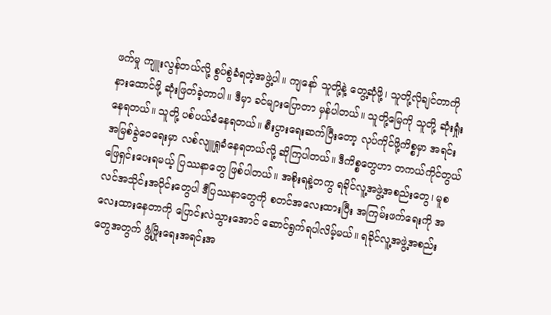ဖက်မှု ကျူးလွန်တယ်လို့ စွပ်စွဲခံရတဲ့အဖွဲ့ပါ။ ကျနော် သူတို့နဲ့ တွေ့ဆုံဖို့၊ သူတို့လိုချင်တာကို နားထောင်ဖို့ ဆုံးဖြတ်ခဲ့တာပါ။ ဒီမှာ ခင်များပြောတာ မှန်ပါတယ်။ သူတို့မြေကို သူတို့ ဆုံးရှုံးနေရတယ်။ သူတို့ ပစ်ပယ်ခံနေရတယ်။ စီးပွားရေးဆက်ပြီးတော့ လုပ်ကိုင်ဖို့ကိစ္စမှာ အရင်းအမြစ်ခွဲဝေရေးမှာ လစ်လျူရှုခံနေရတယ်လို့ ဆိုကြပါတယ်။ ဒီကိစ္စတွေဟာ တကယ်ကိုင်တွယ်ဖြေရှင်းပေးရမယ့် ပြဿနာတွေ ဖြစ်ပါတယ်။ အစိုးရနဲ့တကွ ရခိုင်လူ့အဖွဲ့အစည်းတွေ၊ မူစလင်အသိုင်းအဝိုင်းတွေပါ ဒီပြဿနာတွေကို စတင်အလေးထားပြီး အကြမ်းဖက်ရေးကို အလေးထားနေတာကို ပြောင်းလဲသွားအောင် ဆောင်ရွက်ရပါလိမ့်မယ်။ ရခိုင်လူ့အဖွဲ့အစည်းတွေအတွက် ဖွံ့ဖြိုးရေးအရင်းအ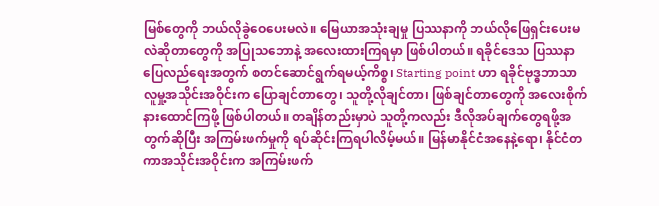မြစ်တွေကို ဘယ်လိုခွဲဝေပေးမလဲ။ မြေယာအသုံးချမှု ပြဿနာကို ဘယ်လိုဖြေရှင်းပေးမလဲဆိုတာတွေကို အပြုသဘောနဲ့ အလေးထားကြရမှာ ဖြစ်ပါတယ်။ ရခိုင်ဒေသ ပြဿနာပြေလည်ရေးအတွက် စတင်ဆောင်ရွက်ရမယ့်ကိစ္စ၊ Starting point ဟာ ရခိုင်ဗုဒ္ဓဘာသာ လူမှု့အသိုင်းအဝိုင်းက ပြောချင်တာတွေ၊ သူတို့လိုချင်တာ၊ ဖြစ်ချင်တာတွေကို အလေးစိုက် နားထောင်ကြဖို့ ဖြစ်ပါတယ်။ တချိန်တည်းမှာပဲ သူတို့ကလည်း ဒီလိုအပ်ချက်တွေရဖို့အတွက်ဆိုပြီး အကြမ်းဖက်မှုကို ရပ်ဆိုင်းကြရပါလိမ့်မယ်။ မြန်မာနိုင်ငံအနေနဲ့ရော၊ နိုင်ငံတကာအသိုင်းအဝိုင်းက အကြမ်းဖက်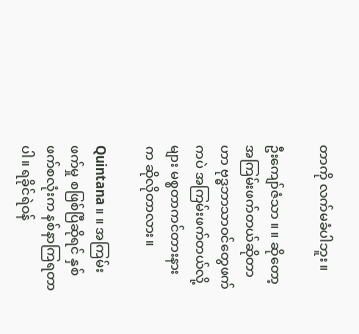တာကို လက်မခံပါဘူး။

ဦးကျော်ဇံသာ ။ ။ ဆိုတော့ အကြမ်းဖက်တယ်ဆိုတာဟာ ဗုဒ္ဓဘာသာဝင်တွေဖက်ကပဲ အကြမ်းဖက်တယ်လို့များ မစ္စတာကင်တားနား က ဆိုလိုတာလား။

Quintana ။ ။ အကြမ်းဖက်မှု စဖြစ်ပြီဆိုရင် နှစ်ဖက်စလုံးက နစ်နာကြရတာပါ။ ရခိုင်ရဲဝန်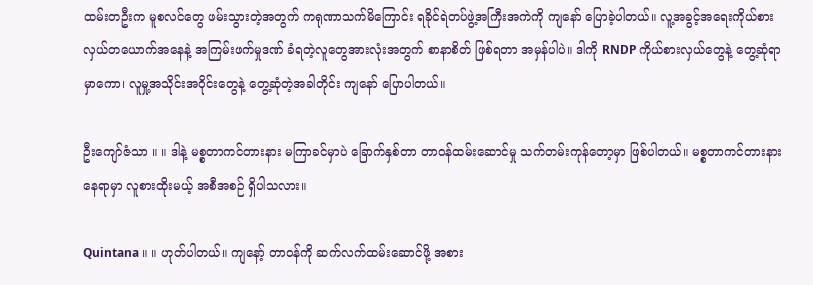ထမ်းတဦးက မူစလင်တွေ ဖမ်းသွားတဲ့အတွက် ကရုဏာသက်မိကြောင်း ရခိုင်ရဲတပ်ဖွဲ့အကြီးအကဲကို ကျနော် ပြောခဲ့ပါတယ်။ လူ့အခွင့်အရေးကိုယ်စားလှယ်တယောက်အနေနဲ့ အကြမ်းဖက်မှုဒဏ် ခံရတဲ့လူတွေအားလုံးအတွက် စာနာစိတ် ဖြစ်ရတာ အမှန်ပါပဲ။ ဒါကို RNDP ကိုယ်စားလှယ်တွေနဲ့ တွေ့ဆုံရာမှာကော၊ လူမှု့အသိုင်းအဝိုင်းတွေနဲ့ တွေ့ဆုံတဲ့အခါတိုင်း ကျနော် ပြောပါတယ်။

ဦးကျော်ဇံသာ ။ ။ ဒါနဲ့ မစ္စတာကင်တားနား မကြာခင်မှာပဲ ခြောက်နှစ်တာ တာဝန်ထမ်းဆောင်မှု သက်တမ်းကုန်တော့မှာ ဖြစ်ပါတယ်။ မစ္စတာကင်တားနား နေရာမှာ လူစားထိုးမယ့် အစီအစဉ် ရှိပါသလား။

Quintana ။ ။ ဟုတ်ပါတယ်။ ကျနော့် တာဝန်ကို ဆက်လက်ထမ်းဆောင်ဖို့ အစား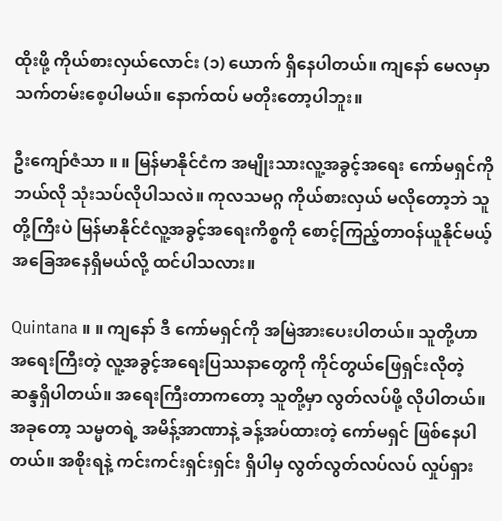ထိုးဖို့ ကိုယ်စားလှယ်လောင်း (၁) ယောက် ရှိနေပါတယ်။ ကျနော် မေလမှာ သက်တမ်းစေ့ပါမယ်။ နောက်ထပ် မတိုးတော့ပါဘူး။

ဦးကျော်ဇံသာ ။ ။ မြန်မာနိုင်ငံက အမျိုးသားလူ့အခွင့်အရေး ကော်မရှင်ကို ဘယ်လို သုံးသပ်လိုပါသလဲ။ ကုလသမဂ္ဂ ကိုယ်စားလှယ် မလိုတော့ဘဲ သူတို့ကြီးပဲ မြန်မာနိုင်ငံလူ့အခွင့်အရေးကိစ္စကို စောင့်ကြည့်တာဝန်ယူနိုင်မယ့် အခြေအနေရှိမယ်လို့ ထင်ပါသလား။

Quintana ။ ။ ကျနော် ဒီ ကော်မရှင်ကို အမြဲအားပေးပါတယ်။ သူတို့ဟာ အရေးကြီးတဲ့ လူ့အခွင့်အရေးပြဿနာတွေကို ကိုင်တွယ်ဖြေရှင်းလိုတဲ့ ဆန္ဒရှိပါတယ်။ အရေးကြီးတာကတော့ သူတို့မှာ လွတ်လပ်ဖို့ လိုပါတယ်။ အခုတော့ သမ္မတရဲ့ အမိန့်အာဏာနဲ့ ခန့်အပ်ထားတဲ့ ကော်မရှင် ဖြစ်နေပါတယ်။ အစိုးရနဲ့ ကင်းကင်းရှင်းရှင်း ရှိပါမှ လွတ်လွတ်လပ်လပ် လှုပ်ရှား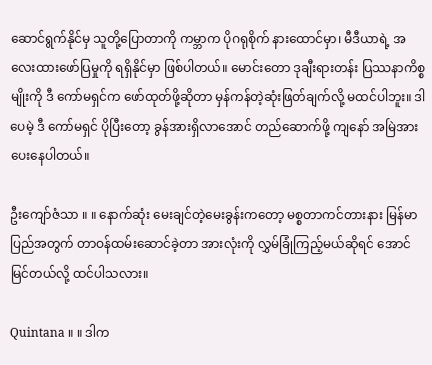ဆောင်ရွက်နိုင်မှ သူတို့ပြောတာကို ကမ္ဘာက ပိုဂရုစိုက် နားထောင်မှာ၊ မီဒီယာရဲ့ အလေးထားဖော်ပြမှုကို ရရှိနိုင်မှာ ဖြစ်ပါတယ်။ မောင်းတော ဒုချီးရားတန်း ပြဿနာကိစ္စမျိုးကို ဒီ ကော်မရှင်က ဖော်ထုတ်ဖို့ဆိုတာ မှန်ကန်တဲ့ဆုံးဖြတ်ချက်လို့ မထင်ပါဘူး။ ဒါပေမဲ့ ဒီ ကော်မရှင် ပိုပြီးတော့ ခွန်အားရှိလာအောင် တည်ဆောက်ဖို့ ကျနော် အမြဲအားပေးနေပါတယ်။

ဦးကျော်ဇံသာ ။ ။ နောက်ဆုံး မေးချင်တဲ့မေးခွန်းကတော့ မစ္စတာကင်တားနား မြန်မာပြည်အတွက် တာဝန်ထမ်းဆောင်ခဲ့တာ အားလုံးကို လွှမ်ခြုံကြည့်မယ်ဆိုရင် အောင်မြင်တယ်လို့ ထင်ပါသလား။

Quintana ။ ။ ဒါက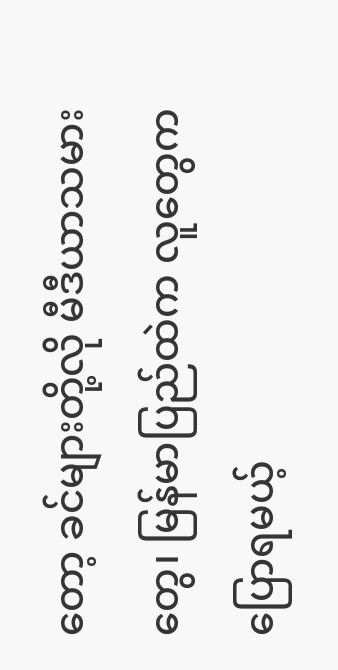တော့ ခင်များတို့လို မီဒီယာသမားတွေ၊ မြန်မာပြည်ထဲက လူတွေက ပြောရမယ့်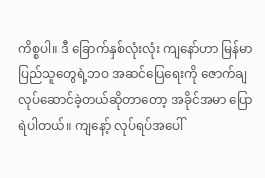ကိစ္စပါ။ ဒီ ခြောက်နှစ်လုံးလုံး ကျနော်ဟာ မြန်မာပြည်သူတွေရဲ့ဘဝ အဆင်ပြေရေးကို ဇောက်ချလုပ်ဆောင်ခဲ့တယ်ဆိုတာတော့ အခိုင်အမာ ပြောရဲပါတယ်။ ကျနော့် လုပ်ရပ်အပေါ်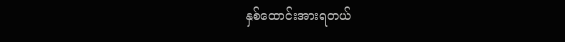နှစ်ထောင်းအားရတယ်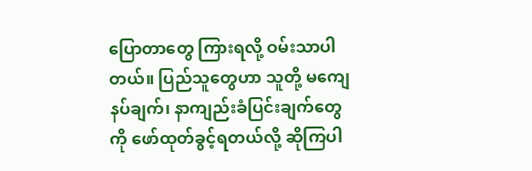ပြောတာတွေ ကြားရလို့ ဝမ်းသာပါတယ်။ ပြည်သူတွေဟာ သူတို့ မကျေနပ်ချက်၊ နာကျည်းခံပြင်းချက်တွေကို ဖော်ထုတ်ခွင့်ရတယ်လို့ ဆိုကြပါ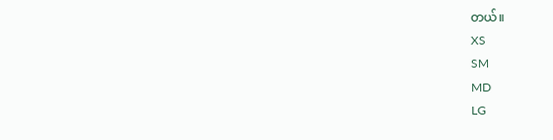တယ်။
XS
SM
MD
LG